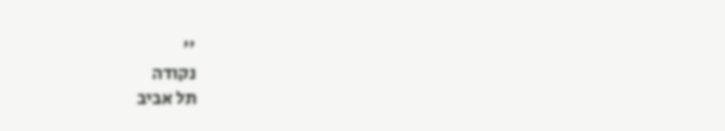''
נקודה
תל אביב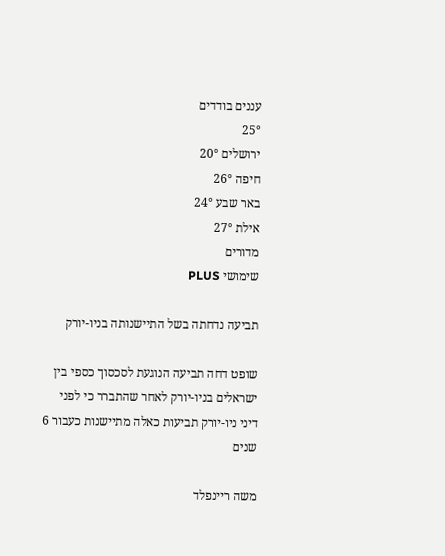עננים בודדים
25°
ירושלים 20°
חיפה 26°
באר שבע 24°
אילת 27°
מדורים
שימושי PLUS

תביעה נדחתה בשל התיישנותה בניו-יורק

שופט דחה תביעה הנוגעת לסכסוך כספי בין ישראלים בניו-יורק לאחר שהתברר כי לפני דיני ניו-יורק תביעות כאלה מתיישנות כעבור 6 שנים

משה ריינפלד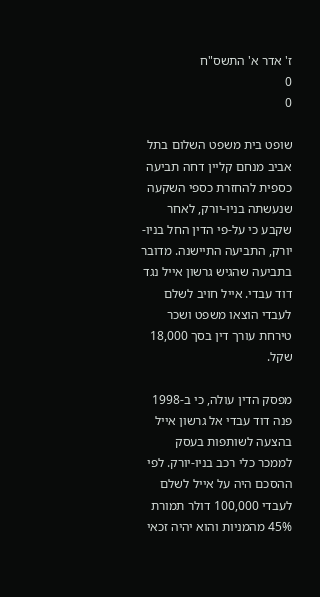ז' אדר א' התשס"ח
0
0

שופט בית משפט השלום בתל אביב מנחם קליין דחה תביעה כספית להחזרת כספי השקעה שנעשתה בניו-יורק, לאחר שקבע כי על-פי הדין החל בניו-יורק, התביעה התיישנה. מדובר בתביעה שהגיש גרשון אייל נגד דוד עבדי. אייל חויב לשלם לעבדי הוצאו משפט ושכר טירחת עורך דין בסך 18,000 שקל.

מפסק הדין עולה, כי ב-1998 פנה דוד עבדי אל גרשון אייל בהצעה לשותפות בעסק לממכר כלי רכב בניו-יורק. לפי ההסכם היה על אייל לשלם לעבדי 100,000 דולר תמורת 45% מהמניות והוא יהיה זכאי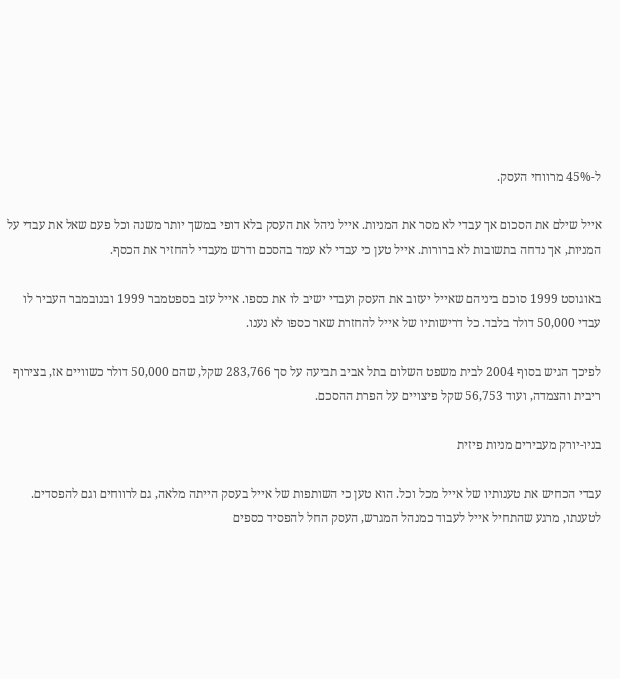ל-45% מרווחי העסק.

אייל שילם את הסכום אך עבדי לא מסר את המניות. אייל ניהל את העסק בלא דופי במשך יותר משנה וכל פעם שאל את עבדי על המניות, אך נדחה בתשובות לא ברורות. אייל טען כי עבדי לא עמד בהסכם ודרש מעבדי להחזיר את הכסף.

באוגוסט 1999 סוכם ביניהם שאייל יעזוב את העסק ועבדי ישיב לו את כספו. אייל עזב בספטמבר 1999 ובנובמבר העביר לו עבדי 50,000 דולר בלבד. כל דרישותיו של אייל להחזרת שאר כספו לא נענו.

לפיכך הגיש בסוף 2004 לבית משפט השלום בתל אביב תביעה על סך 283,766 שקל, שהם 50,000 דולר כשוויים אז, בצירוף ריבית והצמדה, ועוד 56,753 שקל פיצויים על הפרת ההסכם.

בניו-יורק מעבירים מניות פיזית

עבדי הכחיש את טענותיו של אייל מכל וכל. הוא טען כי השותפות של אייל בעסק הייתה מלאה, גם לרווחים וגם להפסדים. לטענתו, מרגע שהתחיל אייל לעבוד כמנהל המגרש, העסק החל להפסיד כספים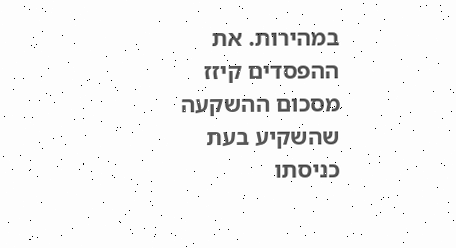במהירות. את ההפסדים קיזז מסכום ההשקעה שהשקיע בעת כניסתו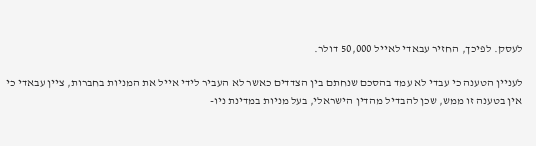לעסק. לפיכך, החזיר עבאדי לאייל 50,000 דולר.

לעניין הטענה כי עבדי לא עמד בהסכם שנחתם בין הצדדים כאשר לא העביר לידי אייל את המניות בחברות, ציין עבאדי כי אין בטענה זו ממש, שכן להבדיל מהדין הישראלי, בעל מניות במדינת ניו-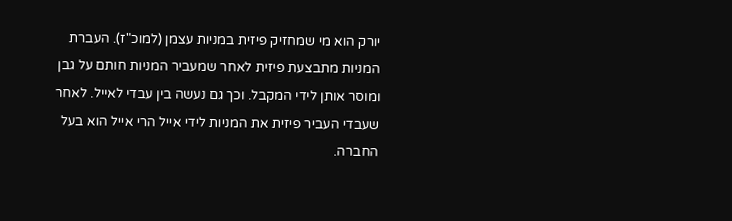יורק הוא מי שמחזיק פיזית במניות עצמן (למוכ"ז). העברת המניות מתבצעת פיזית לאחר שמעביר המניות חותם על גבן ומוסר אותן לידי המקבל. וכך גם נעשה בין עבדי לאייל. לאחר שעבדי העביר פיזית את המניות לידי אייל הרי אייל הוא בעל החברה.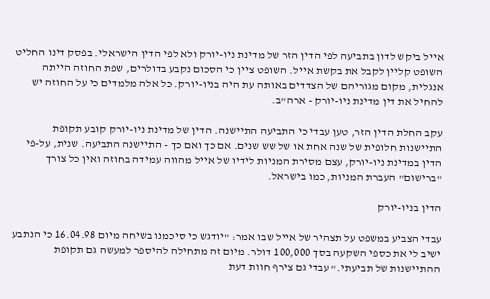אייל ביקש לדון בתביעה לפי הדין הזר של מדינת ניו-יורק ולא לפי הדין הישראלי. בפסק דינו החליט השופט קליין לקבל את בקשת אייל. השופט ציין כי הסכום נקבע בדולרים, שפת החוזה הייתה אנגלית, מקום מגוריהם של הצדדים באותה עת היה בניו-יורק. כל אלה מלמדים כי על החוזה יש להחיל את דין מדינת ניו-יורק - ארה"ב.

עקב החלת הדין הזר, טען עבדי כי התביעה התיישנה. הדין של מדינת ניו-יורק קובע תקופת התיישנות חלופית של שנה אחת או של שש שנים. אם כך ואם כך - התיישנה התביעה. שנית, על-פי הדין במדינת ניו-יורק, עצם מסירת המניות לידיו של אייל מהווה עמידה בחוזה ואין כל צורך "ברישום" העברת המניות, כמו בישראל.

הדין בניו-יורק

עבדי הצביע במשפט על תצהיר של אייל שבו אמר: "יודגש כי סיכמנו בשיחה מיום 16.04.98 כי הנתבע ישיב לי את כספי השקעה בסך 100,000 דולר. מיום זה מתחילה להיספר למעשה גם תקופת ההתיישנות של תביעתי." עבדי גם צירף חוות דעת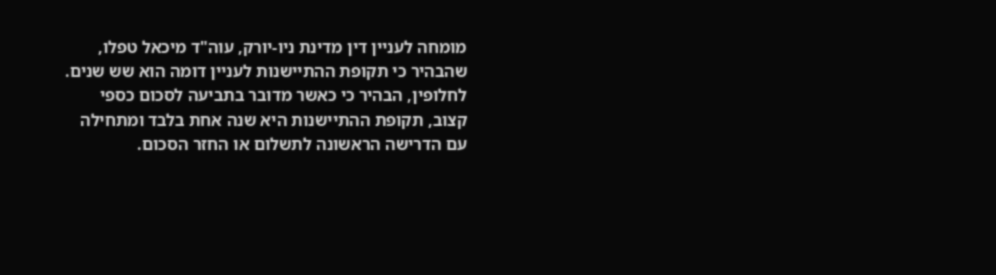מומחה לעניין דין מדינת ניו-יורק, עוה"ד מיכאל טפלו, שהבהיר כי תקופת ההתיישנות לעניין דומה הוא שש שנים. לחלופין, הבהיר כי כאשר מדובר בתביעה לסכום כספי קצוב, תקופת ההתיישנות היא שנה אחת בלבד ומתחילה עם הדרישה הראשונה לתשלום או החזר הסכום.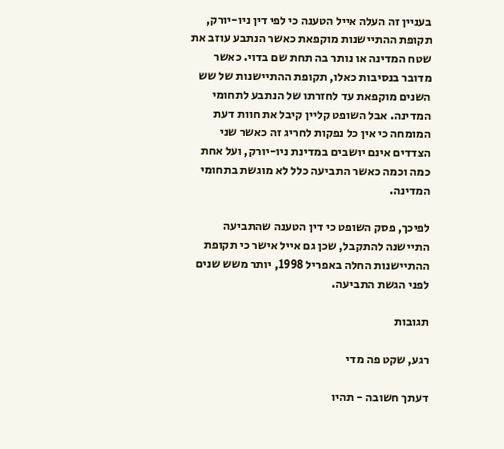בעניין זה העלה אייל הטענה כי לפי דין ניו-יורק, תקופת ההתיישנות מוקפאת כאשר הנתבע עוזב את שטח המדינה או נותר בה תחת שם בדוי. כאשר מדובר בנסיבות כאלו, תקופת ההתיישנות של שש השנים מוקפאת עד לחזרתו של הנתבע לתחומי המדינה. אבל השופט קליין קיבל את חוות דעת המומחה כי אין כל נפקות לחריג זה כאשר שני הצדדים אינם יושבים במדינת ניו-יורק, ועל אחת כמה וכמה כאשר התביעה כלל לא מוגשת בתחומי המדינה.

לפיכך, פסק השופט כי דין הטענה שהתביעה התיישנה להתקבל, שכן גם אייל אישר כי תקופת ההתיישנות החלה באפריל 1998, יותר משש שנים לפני הגשת התביעה.

תגובות

רגע, שקט פה מדי

דעתך חשובה - תהיו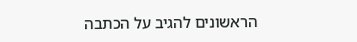הראשונים להגיב על הכתבה